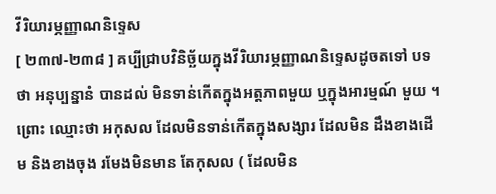វីរិយារម្ភញ្ញាណនិទ្ទេស
[ ២៣៧-២៣៨ ] គប្បីជ្រាបវិនិច្ឆ័យក្នុងវីរិយារម្ភញ្ញាណនិទ្ទេសដូចតទៅ បទថា អនុប្បន្នានំ បានដល់ មិនទាន់កើតក្នុងអត្តភាពមួយ ឬក្នុងអារម្មណ៍ មួយ ។ ព្រោះ ឈ្មោះថា អកុសល ដែលមិនទាន់កើតក្នុងសង្សារ ដែលមិន ដឹងខាងដើម និងខាងចុង រមែងមិនមាន តែកុសល ( ដែលមិន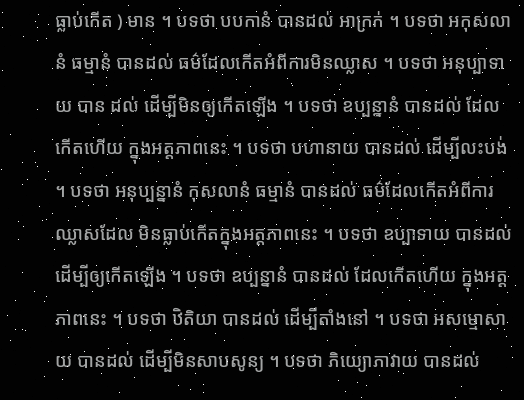ធ្លាប់កើត ) មាន ។ បទថា បបកានំ បានដល់ អាក្រក់ ។ បទថា អកុសលានំ ធម្មានំ បានដល់ ធម៌ដែលកើតអំពីការមិនឈ្លាស ។ បទថា អនុប្បាទាយ បាន ដល់ ដើម្បីមិនឲ្យកើតឡើង ។ បទថា ឧប្បន្នានំ បានដល់ ដែលកើតហើយ ក្នុងអត្តភាពនេះ ។ បទថា បហានាយ បានដល់ ដើម្បីលះបង់ ។ បទថា អនុប្បន្នានំ កុសលានំ ធម្មានំ បានដល់ ធម៌ដែលកើតអំពីការឈ្លាសដែល មិនធ្លាប់កើតក្នុងអត្តភាពនេះ ។ បទថា ឧប្បាទាយ បានដល់ ដើម្បីឲ្យកើតឡើង ។ បទថា ឧប្បន្នានំ បានដល់ ដែលកើតហើយ ក្នុងអត្តភាពនេះ ។ បទថា ឋិតិយា បានដល់ ដើម្បីតាំងនៅ ។ បទថា អសម្មោសាយ បានដល់ ដើម្បីមិនសាបសូន្យ ។ បទថា ភិយ្យោភាវាយ បានដល់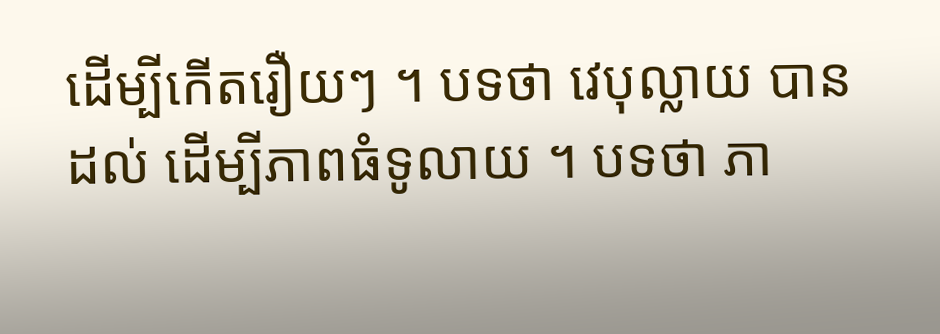ដើម្បីកើតរឿយៗ ។ បទថា វេបុល្លាយ បានដល់ ដើម្បីភាពធំទូលាយ ។ បទថា ភា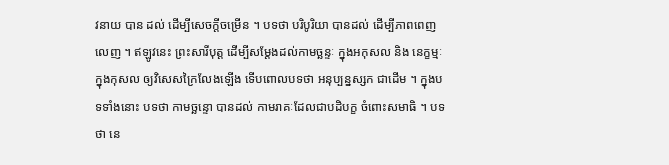វនាយ បាន ដល់ ដើម្បីសេចក្តីចម្រើន ។ បទថា បរិបូរិយា បានដល់ ដើម្បីភាពពេញលេញ ។ ឥឡូវនេះ ព្រះសារីបុត្ត ដើម្បីសម្តែងដល់កាមច្ឆន្ទៈ ក្នុងអកុសល និង នេក្ខម្មៈក្នុងកុសល ឲ្យវិសេសក្រៃលែងឡើង ទើបពោលបទថា អនុប្បន្នស្សក ជាដើម ។ ក្នុងបទទាំងនោះ បទថា កាមច្ឆន្ទោ បានដល់ កាមរាគៈដែលជាបដិបក្ខ ចំពោះសមាធិ ។ បទថា នេ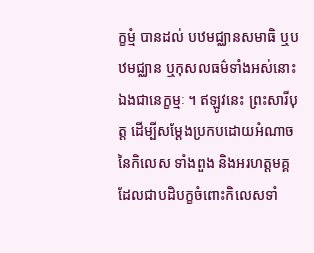ក្ខម្មំ បានដល់ បឋមជ្ឈានសមាធិ ឬបឋមជ្ឈាន ឬកុសលធម៌ទាំងអស់នោះឯងជានេក្ខម្មៈ ។ ឥឡូវនេះ ព្រះសារីបុត្ត ដើម្បីសម្តែងប្រកបដោយអំណាចនៃកិលេស ទាំងពួង និងអរហត្តមគ្គដែលជាបដិបក្ខចំពោះកិលេសទាំ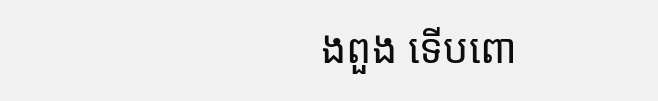ងពួង ទើបពោ